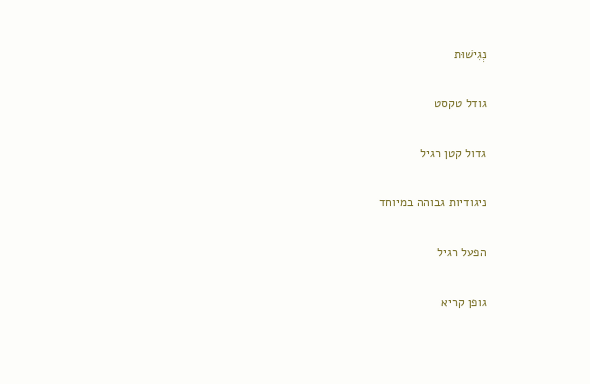נְגִישׁוּת

גודל טקסט

גדול קטן רגיל

ניגודיות גבוהה במיוחד

הפעל רגיל

גופן קריא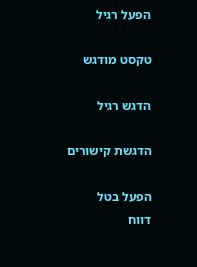הפעל רגיל

טקסט מודגש

הדגש רגיל

הדגשת קישורים

הפעל בטל
דווח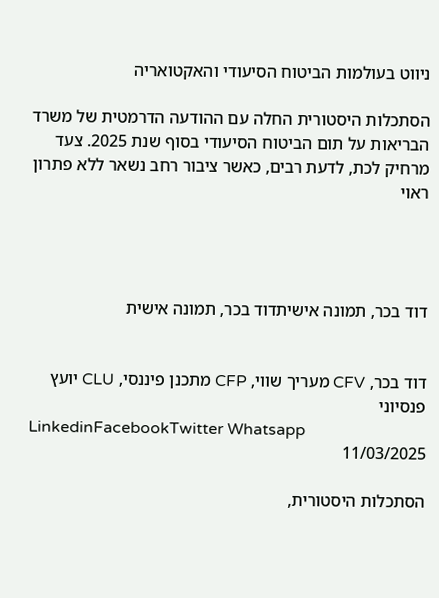ניווט בעולמות הביטוח הסיעודי והאקטואריה

הסתכלות היסטורית החלה עם ההודעה הדרמטית של משרד הבריאות על תום הביטוח הסיעודי בסוף שנת 2025. צעד מרחיק לכת, לדעת רבים, כאשר ציבור רחב נשאר ללא פתרון ראוי




דוד בכר, תמונה אישיתדוד בכר, תמונה אישית


דוד בכר, CFV מעריך שווי, CFP מתכנן פיננסי, CLU יועץ פנסיוני
LinkedinFacebookTwitter Whatsapp
11/03/2025

הסתכלות היסטורית,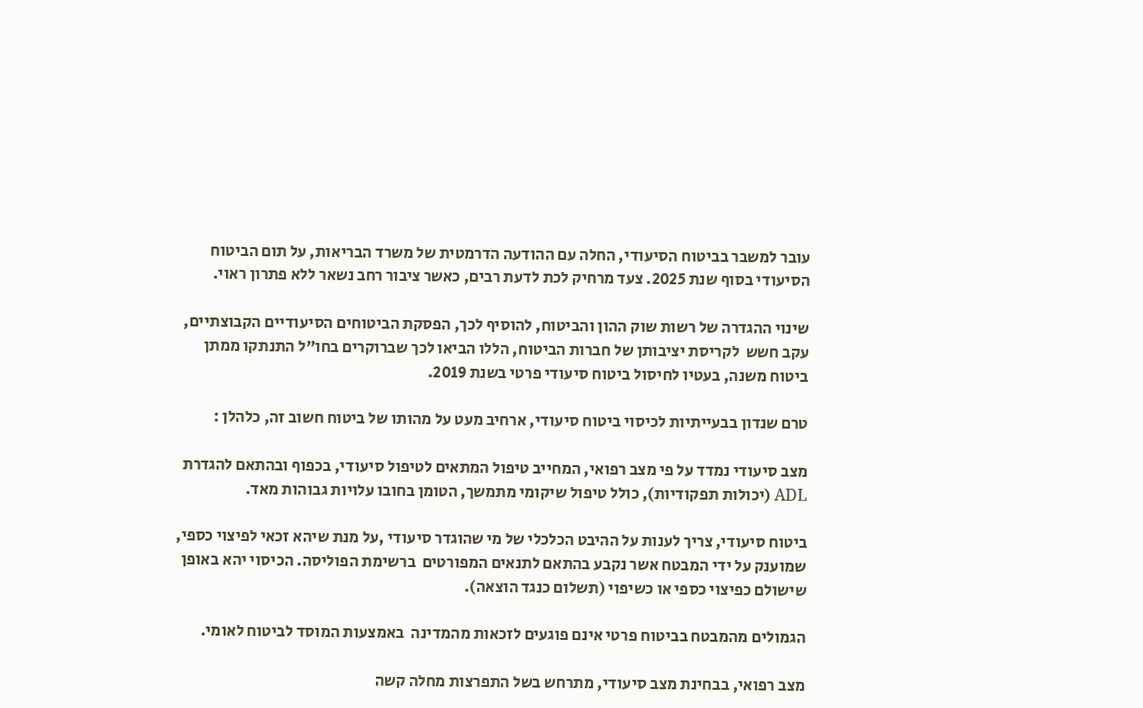עובר למשבר בביטוח הסיעודי, החלה עם ההודעה הדרמטית של משרד הבריאות, על תום הביטוח הסיעודי בסוף שנת 2025. צעד מרחיק לכת לדעת רבים, כאשר ציבור רחב נשאר ללא פתרון ראוי.

שינוי ההגדרה של רשות שוק ההון והביטוח, להוסיף לכך, הפסקת הביטוחים הסיעודיים הקבוצתיים, עקב חשש  לקריסת יציבותן של חברות הביטוח, הללו הביאו לכך שברוקרים בחו"ל התנתקו ממתן ביטוח משנה, בעטיו לחיסול ביטוח סיעודי פרטי בשנת 2019.

טרם שנדון בבעייתיות לכיסוי ביטוח סיעודי, ארחיב מעט על מהותו של ביטוח חשוב זה, כלהלן :

מצב סיעודי נמדד על פי מצב רפואי, המחייב טיפול המתאים לטיפול סיעודי, בכפוף ובהתאם להגדרת  ADL (יכולות תפקודיות), כולל טיפול שיקומי מתמשך, הטומן בחובו עלויות גבוהות מאד.

ביטוח סיעודי, צריך לענות על ההיבט הכלכלי של מי שהוגדר סיעודי ,על מנת שיהא זכאי לפיצוי כספי, שמוענק על ידי המבטח אשר נקבע בהתאם לתנאים המפורטים  ברשימת הפוליסה. הכיסוי יהא באופן שישולם כפיצוי כספי או כשיפוי (תשלום כנגד הוצאה).

הגמולים מהמבטח בביטוח פרטי אינם פוגעים לזכאות מהמדינה  באמצעות המוסד לביטוח לאומי.

מצב רפואי, בבחינת מצב סיעודי, מתרחש בשל התפרצות מחלה קשה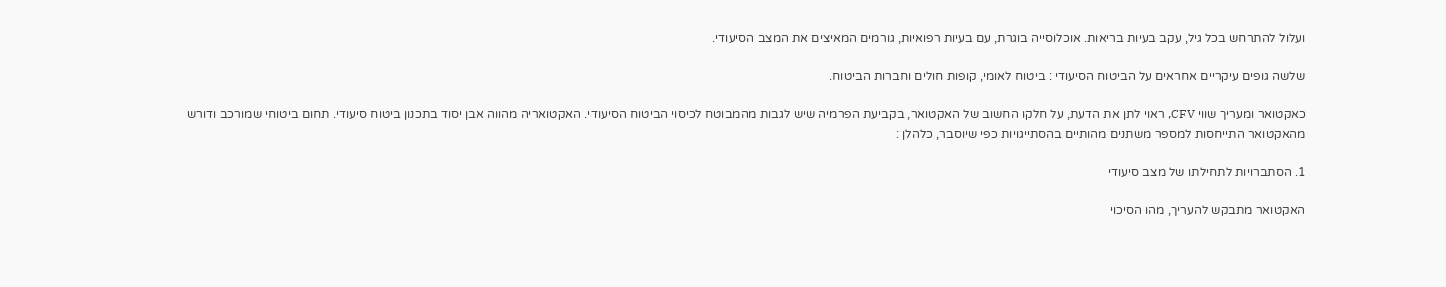ועלול להתרחש בכל גיל, עקב בעיות בריאות. אוכלוסייה בוגרת, עם בעיות רפואיות, גורמים המאיצים את המצב הסיעודי.

שלשה גופים עיקריים אחראים על הביטוח הסיעודי : ביטוח לאומי, קופות חולים וחברות הביטוח.

כאקטואר ומעריך שווי CFV, ראוי לתן את הדעת, על חלקו החשוב של האקטואר, בקביעת הפרמיה שיש לגבות מהמבוטח לכיסוי הביטוח הסיעודי. האקטואריה מהווה אבן יסוד בתכנון ביטוח סיעודי. תחום ביטוחי שמורכב ודורש מהאקטואר התייחסות למספר משתנים מהותיים בהסתייגויות כפי שיוסבר, כלהלן :

1. הסתברויות לתחילתו של מצב סיעודי

האקטואר מתבקש להעריך, מהו הסיכוי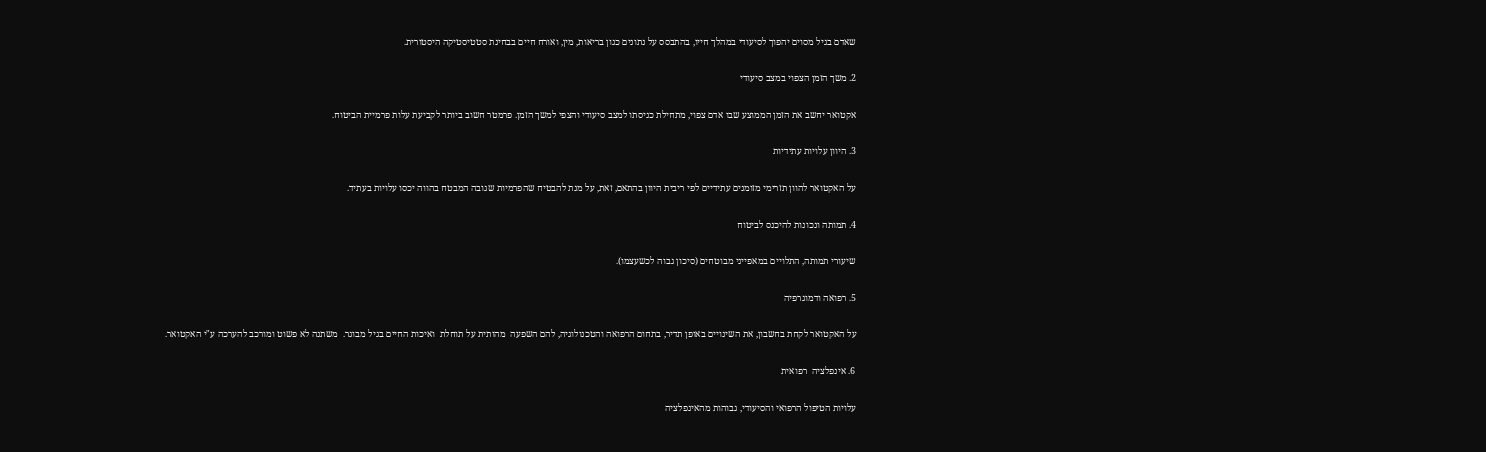שאדם בגיל מסוים יהפוך לסיעודי במהלך חייו, בהתבסס על נתונים כגון בריאות, מין, ואורח חיים בבחינת סטטיסטיקה היסטורית.

2. משך הזמן הצפוי במצב סיעודי

אקטואר יחשב את הזמן הממוצע שבו אדם צפוי, מתחילת כניסתו למצב סיעודי והצפי למשך הזמן. פרמטר חשוב ביותר לקביעת עלות פרמיית הביטוח.

3. היוון עלויות עתידיות

על האקטואר להוון תזרימי מזומנים עתידיים לפי ריבית היוון בהתאם, זאת, על מנת להבטיח שהפרמיות שגובה המבטח בהווה יכסו עלויות בעתיד.

4. תמותה ונכונות להיכנס לביטוח

שיעורי תמותה, התלויים במאפייני מבוטחים (סיכון גבוה לכשעצמו).

5. רפואה ודמוגרפיה

על האקטואר לקחת בחשבון, את השינויים באופן תדיר, בתחום הרפואה והטכנולוגיה, להם השפעה  מהותית על תוחלת  ואיכות החיים בגיל מבוגר.  משתנה לא פשוט ומורכב להערכה ע"י האקטואר.

6. אינפלציה  רפואית

עלויות הטיפול הרפואי והסיעודי, גבוהות מהאינפלציה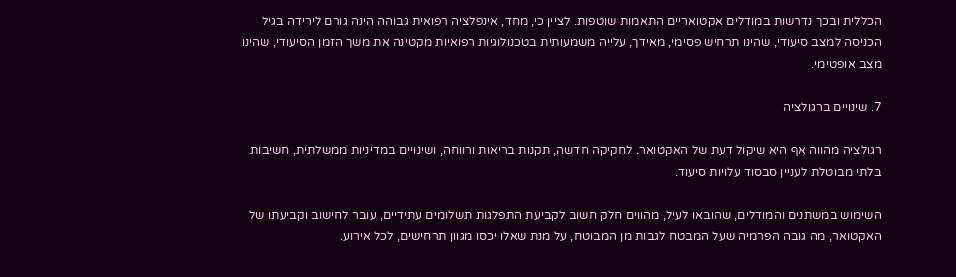הכללית ובכך נדרשות במודלים אקטואריים התאמות שוטפות. לציין כי, מחד, אינפלציה רפואית גבוהה הינה גורם לירידה בגיל הכניסה למצב סיעודי, שהינו תרחיש פסימי, מאידך, עלייה משמעותית בטכנולוגיות רפואיות מקטינה את משך הזמן הסיעודי, שהינו מצב אופטימי.

7. שינויים ברגולציה

רגולציה מהווה אף היא שיקול דעת של האקטואר. לחקיקה חדשה, תקנות בריאות ורווחה, ושינויים במדיניות ממשלתית, חשיבות בלתי מבוטלת לעניין סבסוד עלויות סיעוד.

השימוש במשתנים והמודלים, שהובאו לעיל, מהווים חלק חשוב לקביעת התפלגות תשלומים עתידיים, עובר לחישוב וקביעתו של האקטואר, מה גובה הפרמיה שעל המבטח לגבות מן המבוטח, על מנת שאלו יכסו מגוון תרחישים, לכל אירוע.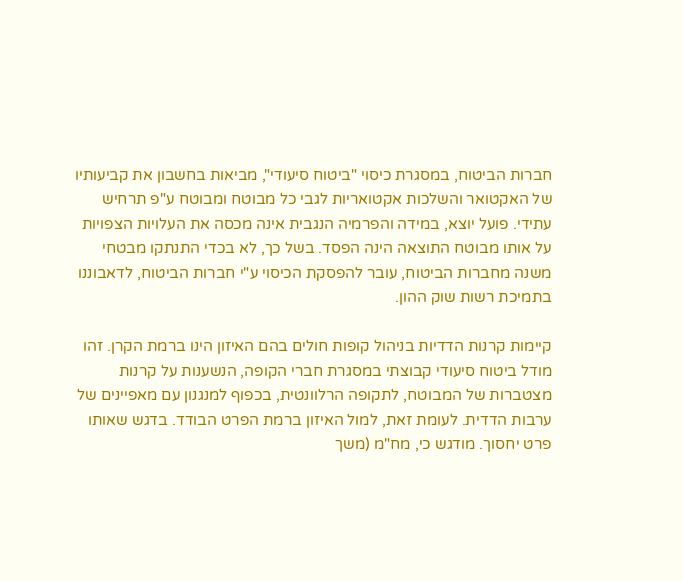חברות הביטוח, במסגרת כיסוי "ביטוח סיעודי", מביאות בחשבון את קביעותיו של האקטואר והשלכות אקטואריות לגבי כל מבוטח ומבוטח ע"פ תרחיש עתידי. פועל יוצא, במידה והפרמיה הנגבית אינה מכסה את העלויות הצפויות על אותו מבוטח התוצאה הינה הפסד. בשל כך, לא בכדי התנתקו מבטחי משנה מחברות הביטוח, עובר להפסקת הכיסוי ע"י חברות הביטוח, לדאבוננו בתמיכת רשות שוק ההון.

קיימות קרנות הדדיות בניהול קופות חולים בהם האיזון הינו ברמת הקרן. זהו מודל ביטוח סיעודי קבוצתי במסגרת חברי הקופה, הנשענות על קרנות מצטברות של המבוטח, לתקופה הרלוונטית, בכפוף למנגנון עם מאפיינים של ערבות הדדית. לעומת זאת, למול האיזון ברמת הפרט הבודד. בדגש שאותו פרט יחסוך. מודגש כי, מח"מ (משך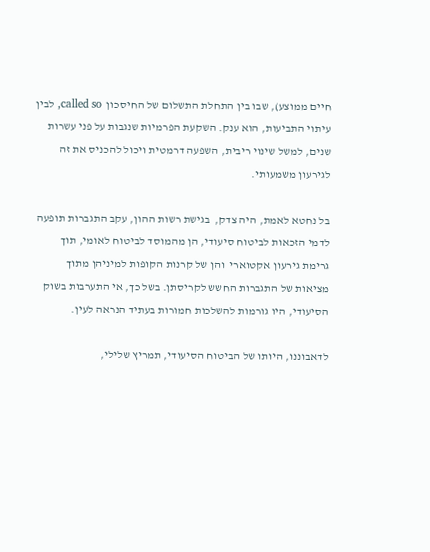חיים ממוצע), שבו בין התחלת התשלום של החיסכון  called so, לבין עיתוי התביעות, הוא ענק. השקעת הפרמיות שנגבות על פני עשרות שנים, למשל שינוי ריבית, השפעה דרמטית ויכול להכניס את זה לגירעון משמעותי.

בל נחטא לאמת, היה צדק,  בגישת רשות ההון, עקב התגברות תופעה  לדמי הזכאות לביטוח סיעודי, הן מהמוסד לביטוח לאומי, תוך גרימת גירעון אקטוארי  והן של קרנות הקופות למיניהן מתוך מציאות של התגברות החשש לקריסתן. בשל כך, אי התערבות בשוק הסיעודי, היו גורמות להשלכות חמורות בעתיד הנראה לעין.

לדאבוננו, היותו של הביטוח הסיעודי, תמריץ שלילי,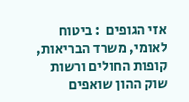אזי הגופים  : ביטוח לאומי, משרד הבריאות, קופות החולים ורשות שוק ההון שואפים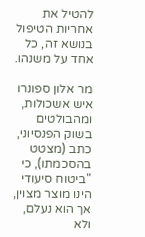להטיל את אחריות הטיפול בנושא זה, כל אחד על משנהו.

מר אלון ספונרו איש אשכולות, ומהבולטים בשוק הפנסיוני, כתב (מצטט בהסכמתו), כי "ביטוח סיעודי הינו מוצר מצוין, אך הוא נעלם, ולא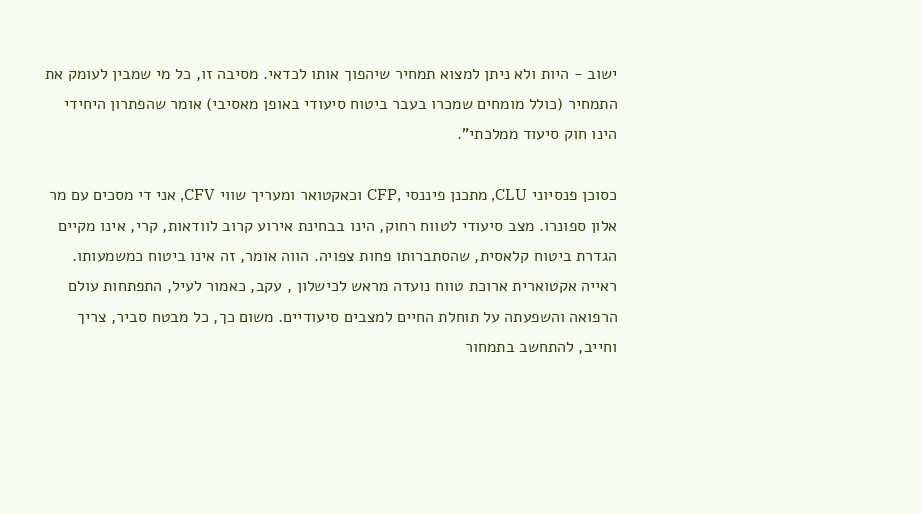ישוב - היות ולא ניתן למצוא תמחיר שיהפוך אותו לכדאי. מסיבה זו, כל מי שמבין לעומק את התמחיר (כולל מומחים שמכרו בעבר ביטוח סיעודי באופן מאסיבי) אומר שהפתרון היחידי הינו חוק סיעוד ממלכתי".

כסוכן פנסיוני CLU, מתכנן פיננסי ,CFP וכאקטואר ומעריך שווי CFV, אני די מסכים עם מר אלון ספונרו. מצב סיעודי לטווח רחוק, הינו בבחינת אירוע קרוב לוודאות, קרי, אינו מקיים הגדרת ביטוח קלאסית, שהסתברותו פחות צפויה. הווה אומר, זה אינו ביטוח כמשמעותו. ראייה אקטוארית ארוכת טווח נועדה מראש לכישלון , עקב, כאמור לעיל, התפתחות עולם הרפואה והשפעתה על תוחלת החיים למצבים סיעודיים. משום כך, כל מבטח סביר, צריך וחייב, להתחשב בתמחור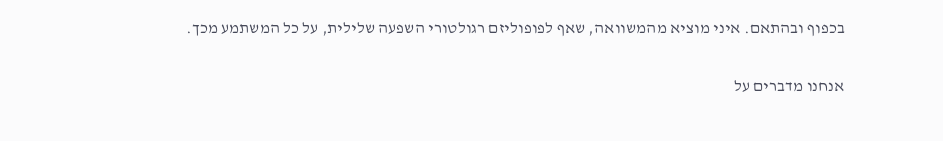בכפוף ובהתאם. איני מוציא מהמשוואה, שאף לפופוליזם רגולטורי השפעה שלילית, על כל המשתמע מכך.

אנחנו מדברים על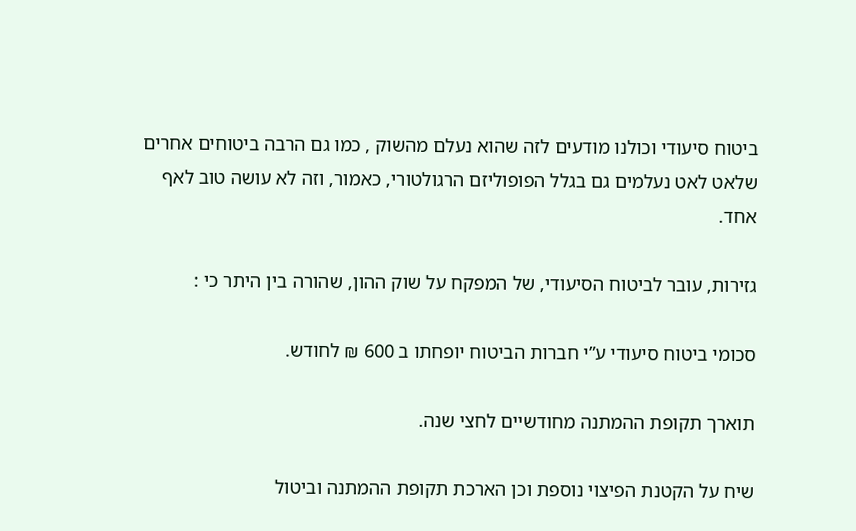ביטוח סיעודי וכולנו מודעים לזה שהוא נעלם מהשוק , כמו גם הרבה ביטוחים אחרים שלאט לאט נעלמים גם בגלל הפופוליזם הרגולטורי, כאמור, וזה לא עושה טוב לאף אחד.

גזירות, עובר לביטוח הסיעודי, של המפקח על שוק ההון, שהורה בין היתר כי :

סכומי ביטוח סיעודי ע”י חברות הביטוח יופחתו ב 600 ₪ לחודש.

תוארך תקופת ההמתנה מחודשיים לחצי שנה.

שיח על הקטנת הפיצוי נוספת וכן הארכת תקופת ההמתנה וביטול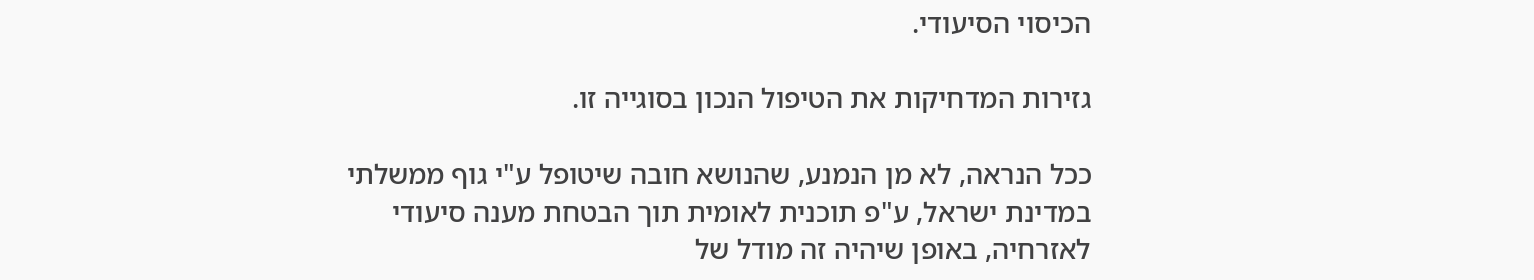הכיסוי הסיעודי.

גזירות המדחיקות את הטיפול הנכון בסוגייה זו.

ככל הנראה, לא מן הנמנע, שהנושא חובה שיטופל ע"י גוף ממשלתי במדינת ישראל, ע"פ תוכנית לאומית תוך הבטחת מענה סיעודי לאזרחיה, באופן שיהיה זה מודל של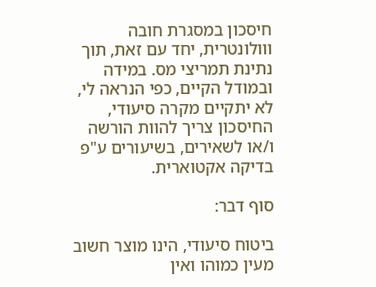חיסכון במסגרת חובה ווולונטרית, יחד עם זאת, תוך נתינת תמריצי מס. במידה ובמודל הקיים, כפי הנראה לי, לא יתקיים מקרה סיעודי, החיסכון צריך להוות הורשה ו/או לשאירים, בשיעורים ע"פ בדיקה אקטוארית.

סוף דבר:

ביטוח סיעודי, הינו מוצר חשוב מעין כמוהו ואין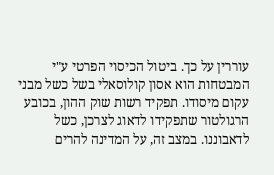עוררין על כך. ביטול הכיסוי הפרטי ע"י המבטחות הוא אסון קולוסאלי בשל כשל מבני עקום מיסודו. תפקיד רשות שוק ההון, בכובע הרגולטור שתפקידו לדאוג לצרכן, כשל לדאבוננו. במצב זה, על המדינה להרים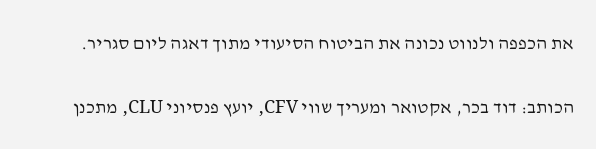את הכפפה ולנווט נכונה את הביטוח הסיעודי מתוך דאגה ליום סגריר.

הכותב: דוד בכר, אקטואר ומעריך שווי CFV, יועץ פנסיוני CLU, מתכנן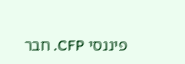פיננסי CFP. חבר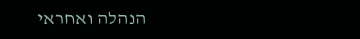הנהלה ואחראי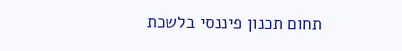תחום תכנון פיננסי בלשכת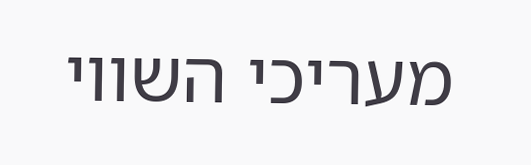מעריכי השווי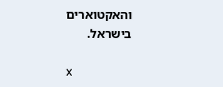והאקטוארים בישראל.

x